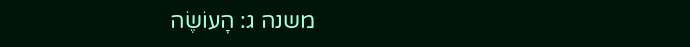משנה ג: הָעוֹשֶׂה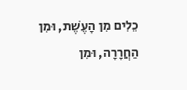כֵלִים מִן הָעֶשֶׁת, וּמִן הַחֲרָרָה, וּמִן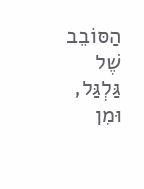הַסּוֹבֵב שֶׁל גַּלְגַּל, וּמִן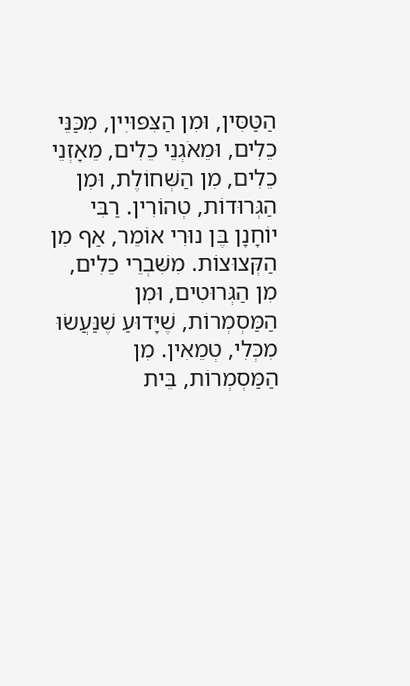הַטַּסִּין, וּמִן הַצִּפּוּיִין, מִכַּנֵּי כֵלִים, וּמֵאֹגְנֵי כֵלִים, מֵאָזְנֵי כֵלִים, מִן הַשְּׁחוֹלֶת, וּמִן הַגְּרוּדוֹת, טְהוֹרִין. רַבִּי יוֹחָנָן בֶּן נוּרִי אוֹמֵר, אַף מִן הַקְּצוּצוֹת. מִשִּׁבְרֵי כֵלִים, מִן הַגְּרוּטִים, וּמִן הַמַּסְמְרוֹת, שֶׁיָּדוּעַ שֶׁנַּעֲשׂוּ מִכְּלִי, טְמֵאִין. מִן הַמַּסְמְרוֹת, בֵּית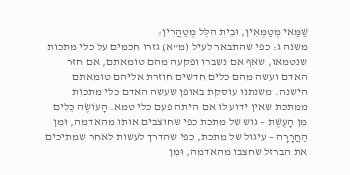שַׁמַּאי מְטַמְּאִין, וּבֵית הִלֵּל מְטַהֲרִין:
משנה ג: כפי שהתבאר לעיל (מ"א) גזרו חכמים על כלי מתכות שנטמאו, שאף אם נשברו ופקעה מהם טומאתם, אם חזר האדם ועשה מהם כלים חדשים חוזרת אליהם טומאתם הישנה. משנתנו עוסקת באופן שעשה האדם כלי מתכות ממתכת שאין ידוע לו אם היתה פעם כלי טמא. הָעוֹשֶׂה כֵלִים מִן הָעֶשֶׁת – גוש של מתכת כפי שחוצבים אותו מהאדמה, וּמִן הַחֲרָרָה – עיגול של מתכת, כפי שהדרך לעשות לאחר שמתיכים את הברזל שחצבו מהאדמה, וּמִן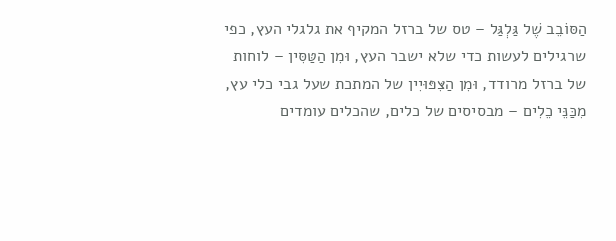הַסּוֹבֵב שֶׁל גַּלְגַּל – טס של ברזל המקיף את גלגלי העץ, כפי שרגילים לעשות כדי שלא ישבר העץ, וּמִן הַטַּסִּין – לוחות של ברזל מרודד, וּמִן הַצִּפּוּיִין של המתכת שעל גבי כלי עץ, מִכַּנֵּי כֵלִים – מבסיסים של כלים, שהכלים עומדים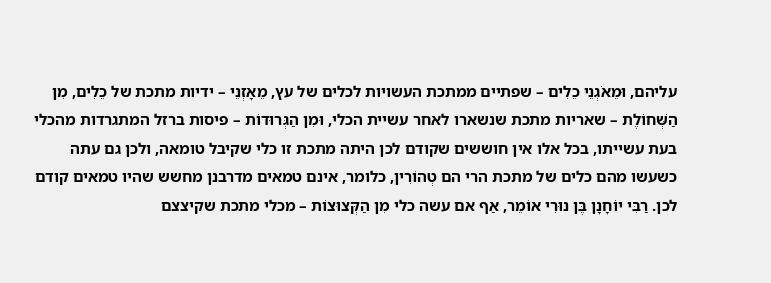עליהם, וּמֵאֹגְנֵי כֵלִים – שפתיים ממתכת העשויות לכלים של עץ, מֵאָזְנֵי – ידיות מתכת של כֵלִים, מִן הַשְּׁחוֹלֶת – שאריות מתכת שנשארו לאחר עשיית הכלי, וּמִן הַגְּרוּדוֹת – פיסות ברזל המתגרדות מהכלי בעת עשייתו, בכל אלו אין חוששים שקודם לכן היתה מתכת זו כלי שקיבל טומאה, ולכן גם עתה כשעשו מהם כלים של מתכת הרי הם טְהוֹרִין, כלומר, אינם טמאים מדרבנן מחשש שהיו טמאים קודם לכן. רַבִּי יוֹחָנָן בֶּן נוּרִי אוֹמֵר, אַף אם עשה כלי מִן הַקְּצוּצוֹת – מכלי מתכת שקיצצם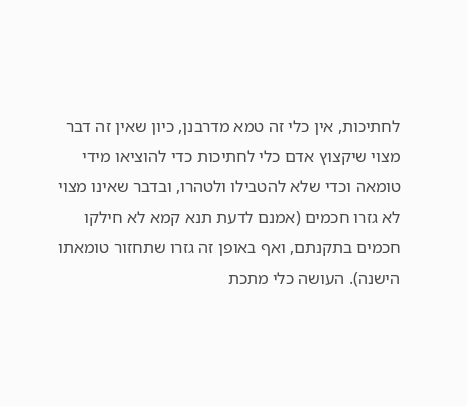לחתיכות, אין כלי זה טמא מדרבנן, כיון שאין זה דבר מצוי שיקצוץ אדם כלי לחתיכות כדי להוציאו מידי טומאה וכדי שלא להטבילו ולטהרו, ובדבר שאינו מצוי לא גזרו חכמים (אמנם לדעת תנא קמא לא חילקו חכמים בתקנתם, ואף באופן זה גזרו שתחזור טומאתו הישנה). העושה כלי מתכת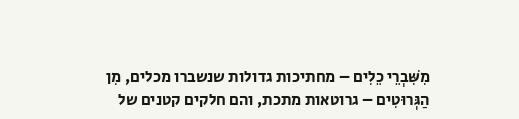מִשִּׁבְרֵי כֵלִים – מחתיכות גדולות שנשברו מכלים, מִן הַגְּרוּטִים – גרוטאות מתכת, והם חלקים קטנים של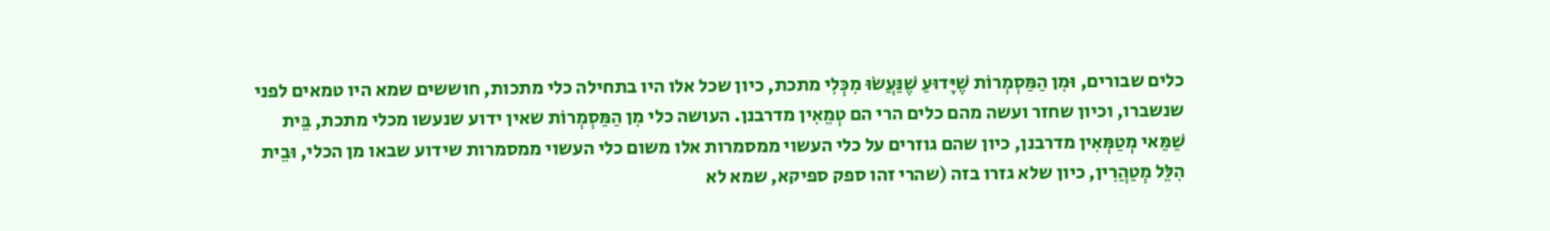כלים שבורים, וּמִן הַמַּסְמְרוֹת שֶׁיָּדוּעַ שֶׁנַּעֲשׂוּ מִכְּלִי מתכת, כיון שכל אלו היו בתחילה כלי מתכות, חוששים שמא היו טמאים לפני שנשברו, וכיון שחזר ועשה מהם כלים הרי הם טְמֵאִין מדרבנן. העושה כלי מִן הַמַּסְמְרוֹת שאין ידוע שנעשו מכלי מתכת, בֵּית שַׁמַּאי מְטַמְּאִין מדרבנן, כיון שהם גוזרים על כלי העשוי ממסמרות אלו משום כלי העשוי ממסמרות שידוע שבאו מן הכלי, וּבֵית הִלֵּל מְטַהֲרִין, כיון שלא גזרו בזה (שהרי זהו ספק ספיקא, שמא לא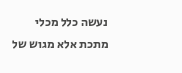נעשה כלל מכלי מתכת אלא מגוש של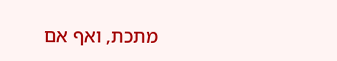מתכת, ואף אם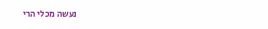נעשה מכלי הרי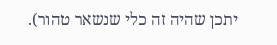יתכן שהיה זה כלי שנשאר טהור).